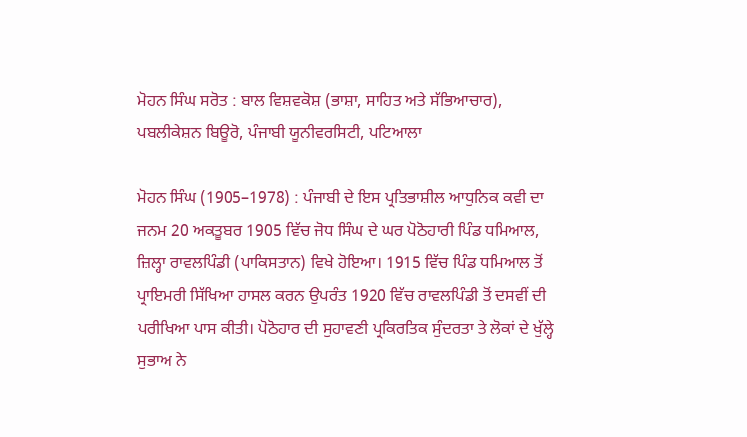ਮੋਹਨ ਸਿੰਘ ਸਰੋਤ : ਬਾਲ ਵਿਸ਼ਵਕੋਸ਼ (ਭਾਸ਼ਾ, ਸਾਹਿਤ ਅਤੇ ਸੱਭਿਆਚਾਰ), ਪਬਲੀਕੇਸ਼ਨ ਬਿਊਰੋ, ਪੰਜਾਬੀ ਯੂਨੀਵਰਸਿਟੀ, ਪਟਿਆਲਾ

ਮੋਹਨ ਸਿੰਘ (1905–1978) : ਪੰਜਾਬੀ ਦੇ ਇਸ ਪ੍ਰਤਿਭਾਸ਼ੀਲ ਆਧੁਨਿਕ ਕਵੀ ਦਾ ਜਨਮ 20 ਅਕਤੂਬਰ 1905 ਵਿੱਚ ਜੋਧ ਸਿੰਘ ਦੇ ਘਰ ਪੋਠੋਹਾਰੀ ਪਿੰਡ ਧਮਿਆਲ, ਜ਼ਿਲ੍ਹਾ ਰਾਵਲਪਿੰਡੀ (ਪਾਕਿਸਤਾਨ) ਵਿਖੇ ਹੋਇਆ। 1915 ਵਿੱਚ ਪਿੰਡ ਧਮਿਆਲ ਤੋਂ ਪ੍ਰਾਇਮਰੀ ਸਿੱਖਿਆ ਹਾਸਲ ਕਰਨ ਉਪਰੰਤ 1920 ਵਿੱਚ ਰਾਵਲਪਿੰਡੀ ਤੋਂ ਦਸਵੀਂ ਦੀ ਪਰੀਖਿਆ ਪਾਸ ਕੀਤੀ। ਪੋਠੋਹਾਰ ਦੀ ਸੁਹਾਵਣੀ ਪ੍ਰਕਿਰਤਿਕ ਸੁੰਦਰਤਾ ਤੇ ਲੋਕਾਂ ਦੇ ਖੁੱਲ੍ਹੇ ਸੁਭਾਅ ਨੇ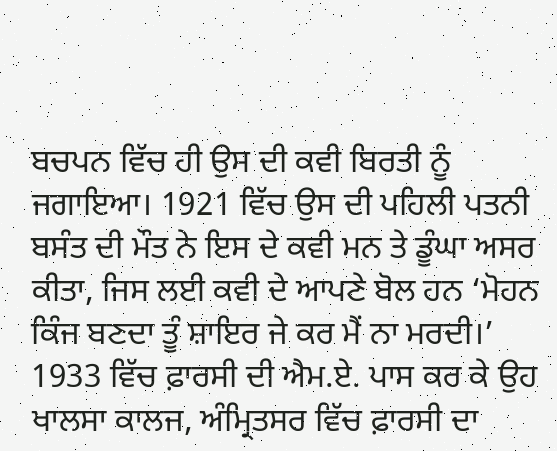ਬਚਪਨ ਵਿੱਚ ਹੀ ਉਸ ਦੀ ਕਵੀ ਬਿਰਤੀ ਨੂੰ ਜਗਾਇਆ। 1921 ਵਿੱਚ ਉਸ ਦੀ ਪਹਿਲੀ ਪਤਨੀ ਬਸੰਤ ਦੀ ਮੌਤ ਨੇ ਇਸ ਦੇ ਕਵੀ ਮਨ ਤੇ ਡੂੰਘਾ ਅਸਰ ਕੀਤਾ, ਜਿਸ ਲਈ ਕਵੀ ਦੇ ਆਪਣੇ ਬੋਲ ਹਨ ‘ਮੋਹਨ ਕਿੰਜ ਬਣਦਾ ਤੂੰ ਸ਼ਾਇਰ ਜੇ ਕਰ ਮੈਂ ਨਾ ਮਰਦੀ।’ 1933 ਵਿੱਚ ਫ਼ਾਰਸੀ ਦੀ ਐਮ.ਏ. ਪਾਸ ਕਰ ਕੇ ਉਹ ਖਾਲਸਾ ਕਾਲਜ, ਅੰਮ੍ਰਿਤਸਰ ਵਿੱਚ ਫ਼ਾਰਸੀ ਦਾ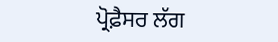ਪ੍ਰੋਫ਼ੈਸਰ ਲੱਗ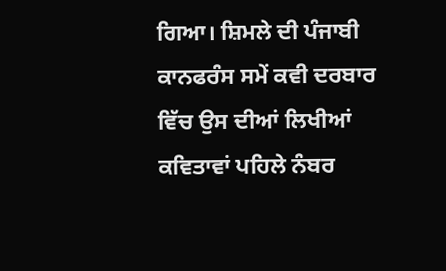ਗਿਆ। ਸ਼ਿਮਲੇ ਦੀ ਪੰਜਾਬੀ ਕਾਨਫਰੰਸ ਸਮੇਂ ਕਵੀ ਦਰਬਾਰ ਵਿੱਚ ਉਸ ਦੀਆਂ ਲਿਖੀਆਂ ਕਵਿਤਾਵਾਂ ਪਹਿਲੇ ਨੰਬਰ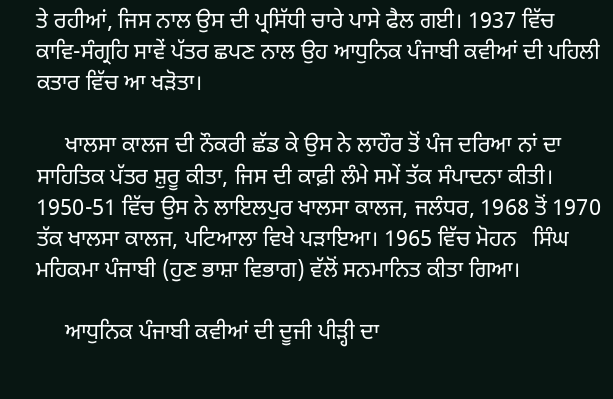ਤੇ ਰਹੀਆਂ, ਜਿਸ ਨਾਲ ਉਸ ਦੀ ਪ੍ਰਸਿੱਧੀ ਚਾਰੇ ਪਾਸੇ ਫੈਲ ਗਈ। 1937 ਵਿੱਚ ਕਾਵਿ-ਸੰਗ੍ਰਹਿ ਸਾਵੇਂ ਪੱਤਰ ਛਪਣ ਨਾਲ ਉਹ ਆਧੁਨਿਕ ਪੰਜਾਬੀ ਕਵੀਆਂ ਦੀ ਪਹਿਲੀ ਕਤਾਰ ਵਿੱਚ ਆ ਖੜੋਤਾ।

     ਖਾਲਸਾ ਕਾਲਜ ਦੀ ਨੌਕਰੀ ਛੱਡ ਕੇ ਉਸ ਨੇ ਲਾਹੌਰ ਤੋਂ ਪੰਜ ਦਰਿਆ ਨਾਂ ਦਾ ਸਾਹਿਤਿਕ ਪੱਤਰ ਸ਼ੁਰੂ ਕੀਤਾ, ਜਿਸ ਦੀ ਕਾਫ਼ੀ ਲੰਮੇ ਸਮੇਂ ਤੱਕ ਸੰਪਾਦਨਾ ਕੀਤੀ। 1950-51 ਵਿੱਚ ਉਸ ਨੇ ਲਾਇਲਪੁਰ ਖਾਲਸਾ ਕਾਲਜ, ਜਲੰਧਰ, 1968 ਤੋਂ 1970 ਤੱਕ ਖਾਲਸਾ ਕਾਲਜ, ਪਟਿਆਲਾ ਵਿਖੇ ਪੜਾਇਆ। 1965 ਵਿੱਚ ਮੋਹਨ   ਸਿੰਘ ਮਹਿਕਮਾ ਪੰਜਾਬੀ (ਹੁਣ ਭਾਸ਼ਾ ਵਿਭਾਗ) ਵੱਲੋਂ ਸਨਮਾਨਿਤ ਕੀਤਾ ਗਿਆ।

     ਆਧੁਨਿਕ ਪੰਜਾਬੀ ਕਵੀਆਂ ਦੀ ਦੂਜੀ ਪੀੜ੍ਹੀ ਦਾ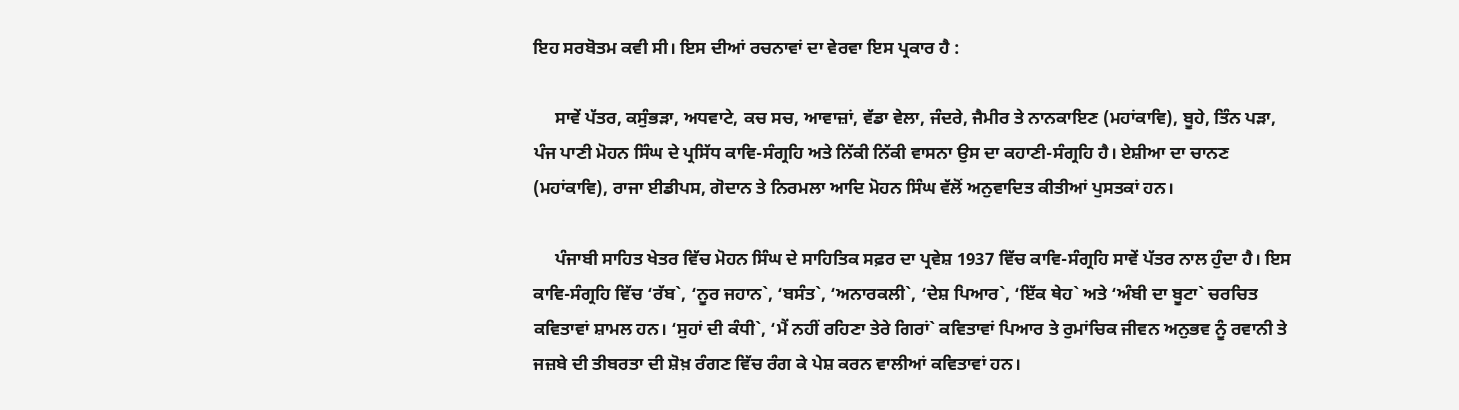ਇਹ ਸਰਬੋਤਮ ਕਵੀ ਸੀ। ਇਸ ਦੀਆਂ ਰਚਨਾਵਾਂ ਦਾ ਵੇਰਵਾ ਇਸ ਪ੍ਰਕਾਰ ਹੈ :

     ਸਾਵੇਂ ਪੱਤਰ, ਕਸੁੰਭੜਾ, ਅਧਵਾਟੇ, ਕਚ ਸਚ, ਆਵਾਜ਼ਾਂ, ਵੱਡਾ ਵੇਲਾ, ਜੰਦਰੇ, ਜੈਮੀਰ ਤੇ ਨਾਨਕਾਇਣ (ਮਹਾਂਕਾਵਿ), ਬੂਹੇ, ਤਿੰਨ ਪੜਾ, ਪੰਜ ਪਾਣੀ ਮੋਹਨ ਸਿੰਘ ਦੇ ਪ੍ਰਸਿੱਧ ਕਾਵਿ-ਸੰਗ੍ਰਹਿ ਅਤੇ ਨਿੱਕੀ ਨਿੱਕੀ ਵਾਸਨਾ ਉਸ ਦਾ ਕਹਾਣੀ-ਸੰਗ੍ਰਹਿ ਹੈ। ਏਸ਼ੀਆ ਦਾ ਚਾਨਣ (ਮਹਾਂਕਾਵਿ), ਰਾਜਾ ਈਡੀਪਸ, ਗੋਦਾਨ ਤੇ ਨਿਰਮਲਾ ਆਦਿ ਮੋਹਨ ਸਿੰਘ ਵੱਲੋਂ ਅਨੁਵਾਦਿਤ ਕੀਤੀਆਂ ਪੁਸਤਕਾਂ ਹਨ।

     ਪੰਜਾਬੀ ਸਾਹਿਤ ਖੇਤਰ ਵਿੱਚ ਮੋਹਨ ਸਿੰਘ ਦੇ ਸਾਹਿਤਿਕ ਸਫ਼ਰ ਦਾ ਪ੍ਰਵੇਸ਼ 1937 ਵਿੱਚ ਕਾਵਿ-ਸੰਗ੍ਰਹਿ ਸਾਵੇਂ ਪੱਤਰ ਨਾਲ ਹੁੰਦਾ ਹੈ। ਇਸ ਕਾਵਿ-ਸੰਗ੍ਰਹਿ ਵਿੱਚ ‘ਰੱਬ`, ‘ਨੂਰ ਜਹਾਨ`, ‘ਬਸੰਤ`, ‘ਅਨਾਰਕਲੀ`, ‘ਦੇਸ਼ ਪਿਆਰ`, ‘ਇੱਕ ਥੇਹ` ਅਤੇ ‘ਅੰਬੀ ਦਾ ਬੂਟਾ` ਚਰਚਿਤ ਕਵਿਤਾਵਾਂ ਸ਼ਾਮਲ ਹਨ। ‘ਸੁਹਾਂ ਦੀ ਕੰਧੀ`, ‘ਮੈਂ ਨਹੀਂ ਰਹਿਣਾ ਤੇਰੇ ਗਿਰਾਂ` ਕਵਿਤਾਵਾਂ ਪਿਆਰ ਤੇ ਰੁਮਾਂਚਿਕ ਜੀਵਨ ਅਨੁਭਵ ਨੂੰ ਰਵਾਨੀ ਤੇ ਜਜ਼ਬੇ ਦੀ ਤੀਬਰਤਾ ਦੀ ਸ਼ੋਖ਼ ਰੰਗਣ ਵਿੱਚ ਰੰਗ ਕੇ ਪੇਸ਼ ਕਰਨ ਵਾਲੀਆਂ ਕਵਿਤਾਵਾਂ ਹਨ।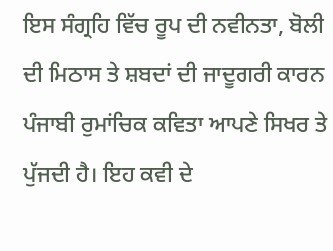ਇਸ ਸੰਗ੍ਰਹਿ ਵਿੱਚ ਰੂਪ ਦੀ ਨਵੀਨਤਾ, ਬੋਲੀ ਦੀ ਮਿਠਾਸ ਤੇ ਸ਼ਬਦਾਂ ਦੀ ਜਾਦੂਗਰੀ ਕਾਰਨ ਪੰਜਾਬੀ ਰੁਮਾਂਚਿਕ ਕਵਿਤਾ ਆਪਣੇ ਸਿਖਰ ਤੇ ਪੁੱਜਦੀ ਹੈ। ਇਹ ਕਵੀ ਦੇ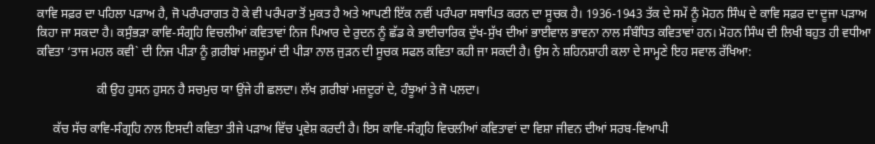ਕਾਵਿ ਸਫ਼ਰ ਦਾ ਪਹਿਲਾ ਪੜਾਅ ਹੈ, ਜੋ ਪਰੰਪਰਾਗਤ ਹੋ ਕੇ ਵੀ ਪਰੰਪਰਾ ਤੋਂ ਮੁਕਤ ਹੈ ਅਤੇ ਆਪਣੀ ਇੱਕ ਨਵੀਂ ਪਰੰਪਰਾ ਸਥਾਪਿਤ ਕਰਨ ਦਾ ਸੂਚਕ ਹੈ। 1936-1943 ਤੱਕ ਦੇ ਸਮੇਂ ਨੂੰ ਮੋਹਨ ਸਿੰਘ ਦੇ ਕਾਵਿ ਸਫ਼ਰ ਦਾ ਦੂਜਾ ਪੜਾਅ ਕਿਹਾ ਜਾ ਸਕਦਾ ਹੈ। ਕਸੁੰਭੜਾ ਕਾਵਿ-ਸੰਗ੍ਰਹਿ ਵਿਚਲੀਆਂ ਕਵਿਤਾਵਾਂ ਨਿਜ ਪਿਆਰ ਦੇ ਰੁਦਨ ਨੂੰ ਛੱਡ ਕੇ ਭਾਈਚਾਰਿਕ ਦੁੱਖ-ਸੁੱਖ ਦੀਆਂ ਭਾਈਵਾਲ ਭਾਵਨਾ ਨਾਲ ਸੰਬੰਧਿਤ ਕਵਿਤਾਵਾਂ ਹਨ। ਮੋਹਨ ਸਿੰਘ ਦੀ ਲਿਖੀ ਬਹੁਤ ਹੀ ਵਧੀਆ ਕਵਿਤਾ ‘ਤਾਜ ਮਹਲ ਕਵੀ` ਦੀ ਨਿਜ ਪੀੜਾ ਨੂੰ ਗ਼ਰੀਬਾਂ ਮਜ਼ਲੂਮਾਂ ਦੀ ਪੀੜਾ ਨਾਲ ਜੁੜਨ ਦੀ ਸੂਚਕ ਸਫਲ ਕਵਿਤਾ ਕਹੀ ਜਾ ਸਕਦੀ ਹੈ। ਉਸ ਨੇ ਸ਼ਹਿਨਸ਼ਾਹੀ ਕਲਾ ਦੇ ਸਾਮ੍ਹਣੇ ਇਹ ਸਵਾਲ ਰੱਖਿਆ:

                   ਕੀ ਉਹ ਹੁਸਨ ਹੁਸਨ ਹੈ ਸਚਮੁਚ ਯਾ ਉਂਜੇ ਹੀ ਛਲਦਾ। ਲੱਖ ਗ਼ਰੀਬਾਂ ਮਜ਼ਦੂਰਾਂ ਦੇ, ਹੰਝੂਆਂ ਤੇ ਜੋ ਪਲਦਾ।

     ਕੱਚ ਸੱਚ ਕਾਵਿ-ਸੰਗ੍ਰਹਿ ਨਾਲ ਇਸਦੀ ਕਵਿਤਾ ਤੀਜੇ ਪੜਾਅ ਵਿੱਚ ਪ੍ਰਵੇਸ਼ ਕਰਦੀ ਹੈ। ਇਸ ਕਾਵਿ-ਸੰਗ੍ਰਹਿ ਵਿਚਲੀਆਂ ਕਵਿਤਾਵਾਂ ਦਾ ਵਿਸ਼ਾ ਜੀਵਨ ਦੀਆਂ ਸਰਬ-ਵਿਆਪੀ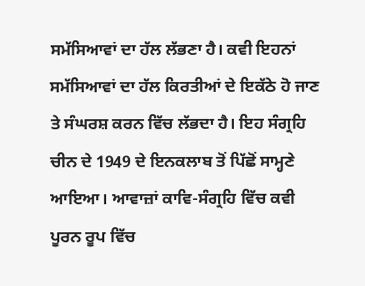ਸਮੱਸਿਆਵਾਂ ਦਾ ਹੱਲ ਲੱਭਣਾ ਹੈ। ਕਵੀ ਇਹਨਾਂ ਸਮੱਸਿਆਵਾਂ ਦਾ ਹੱਲ ਕਿਰਤੀਆਂ ਦੇ ਇਕੱਠੇ ਹੋ ਜਾਣ ਤੇ ਸੰਘਰਸ਼ ਕਰਨ ਵਿੱਚ ਲੱਭਦਾ ਹੈ। ਇਹ ਸੰਗ੍ਰਹਿ ਚੀਨ ਦੇ 1949 ਦੇ ਇਨਕਲਾਬ ਤੋਂ ਪਿੱਛੋਂ ਸਾਮ੍ਹਣੇ ਆਇਆ। ਆਵਾਜ਼ਾਂ ਕਾਵਿ-ਸੰਗ੍ਰਹਿ ਵਿੱਚ ਕਵੀ ਪੂਰਨ ਰੂਪ ਵਿੱਚ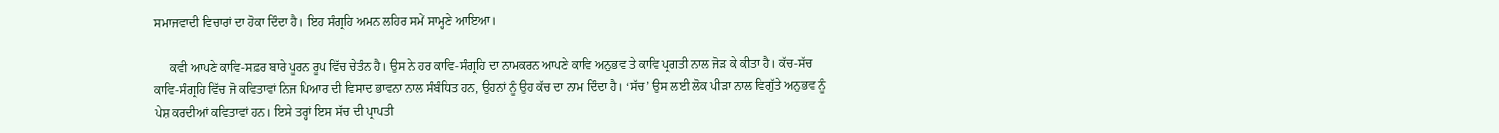ਸਮਾਜਵਾਦੀ ਵਿਚਾਰਾਂ ਦਾ ਹੋਕਾ ਦਿੰਦਾ ਹੈ। ਇਹ ਸੰਗ੍ਰਹਿ ਅਮਨ ਲਹਿਰ ਸਮੇਂ ਸਾਮ੍ਹਣੇ ਆਇਆ।

     ਕਵੀ ਆਪਣੇ ਕਾਵਿ-ਸਫ਼ਰ ਬਾਰੇ ਪੂਰਨ ਰੂਪ ਵਿੱਚ ਚੇਤੰਨ ਹੈ। ਉਸ ਨੇ ਹਰ ਕਾਵਿ-ਸੰਗ੍ਰਹਿ ਦਾ ਨਾਮਕਰਨ ਆਪਣੇ ਕਾਵਿ ਅਨੁਭਵ ਤੇ ਕਾਵਿ ਪ੍ਰਗਤੀ ਨਾਲ ਜੋੜ ਕੇ ਕੀਤਾ ਹੈ। ਕੱਚ-ਸੱਚ ਕਾਵਿ-ਸੰਗ੍ਰਹਿ ਵਿੱਚ ਜੋ ਕਵਿਤਾਵਾਂ ਨਿਜ ਪਿਆਰ ਦੀ ਵਿਸਾਦ ਭਾਵਨਾ ਨਾਲ ਸੰਬੰਧਿਤ ਹਨ, ਉਹਨਾਂ ਨੂੰ ਉਹ ਕੱਚ ਦਾ ਨਾਮ ਦਿੰਦਾ ਹੈ। ‘ਸੱਚ’ ਉਸ ਲਈ ਲੋਕ ਪੀੜਾ ਨਾਲ ਵਿਗੁੱਤੇ ਅਨੁਭਵ ਨੂੰ ਪੇਸ਼ ਕਰਦੀਆਂ ਕਵਿਤਾਵਾਂ ਹਨ। ਇਸੇ ਤਰ੍ਹਾਂ ਇਸ ਸੱਚ ਦੀ ਪ੍ਰਾਪਤੀ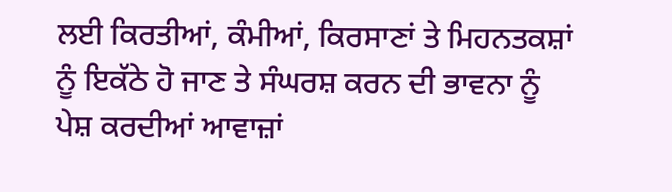ਲਈ ਕਿਰਤੀਆਂ, ਕੰਮੀਆਂ, ਕਿਰਸਾਣਾਂ ਤੇ ਮਿਹਨਤਕਸ਼ਾਂ ਨੂੰ ਇਕੱਠੇ ਹੋ ਜਾਣ ਤੇ ਸੰਘਰਸ਼ ਕਰਨ ਦੀ ਭਾਵਨਾ ਨੂੰ ਪੇਸ਼ ਕਰਦੀਆਂ ਆਵਾਜ਼ਾਂ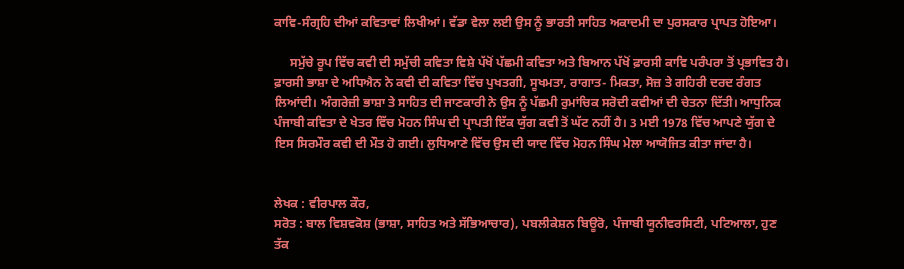ਕਾਵਿ-ਸੰਗ੍ਰਹਿ ਦੀਆਂ ਕਵਿਤਾਵਾਂ ਲਿਖੀਆਂ। ਵੱਡਾ ਵੇਲਾ ਲਈ ਉਸ ਨੂੰ ਭਾਰਤੀ ਸਾਹਿਤ ਅਕਾਦਮੀ ਦਾ ਪੁਰਸਕਾਰ ਪ੍ਰਾਪਤ ਹੋਇਆ।

     ਸਮੁੱਚੇ ਰੂਪ ਵਿੱਚ ਕਵੀ ਦੀ ਸਮੁੱਚੀ ਕਵਿਤਾ ਵਿਸ਼ੇ ਪੱਖੋਂ ਪੱਛਮੀ ਕਵਿਤਾ ਅਤੇ ਬਿਆਨ ਪੱਖੋਂ ਫ਼ਾਰਸੀ ਕਾਵਿ ਪਰੰਪਰਾ ਤੋਂ ਪ੍ਰਭਾਵਿਤ ਹੈ। ਫ਼ਾਰਸੀ ਭਾਸ਼ਾ ਦੇ ਅਧਿਐਨ ਨੇ ਕਵੀ ਦੀ ਕਵਿਤਾ ਵਿੱਚ ਪੁਖਤਗੀ, ਸੂਖਮਤਾ, ਰਾਗਾਤ- ਮਿਕਤਾ, ਸੋਜ਼ ਤੇ ਗਹਿਰੀ ਦਰਦ ਰੰਗਤ ਲਿਆਂਦੀ। ਅੰਗਰੇਜ਼ੀ ਭਾਸ਼ਾ ਤੇ ਸਾਹਿਤ ਦੀ ਜਾਣਕਾਰੀ ਨੇ ਉਸ ਨੂੰ ਪੱਛਮੀ ਰੁਮਾਂਚਿਕ ਸਰੋਦੀ ਕਵੀਆਂ ਦੀ ਚੇਤਨਾ ਦਿੱਤੀ। ਆਧੁਨਿਕ ਪੰਜਾਬੀ ਕਵਿਤਾ ਦੇ ਖੇਤਰ ਵਿੱਚ ਮੋਹਨ ਸਿੰਘ ਦੀ ਪ੍ਰਾਪਤੀ ਇੱਕ ਯੁੱਗ ਕਵੀ ਤੋਂ ਘੱਟ ਨਹੀਂ ਹੈ। 3 ਮਈ 1978 ਵਿੱਚ ਆਪਣੇ ਯੁੱਗ ਦੇ ਇਸ ਸਿਰਮੌਰ ਕਵੀ ਦੀ ਮੌਤ ਹੋ ਗਈ। ਲੁਧਿਆਣੇ ਵਿੱਚ ਉਸ ਦੀ ਯਾਦ ਵਿੱਚ ਮੋਹਨ ਸਿੰਘ ਮੇਲਾ ਆਯੋਜਿਤ ਕੀਤਾ ਜਾਂਦਾ ਹੈ।


ਲੇਖਕ : ਵੀਰਪਾਲ ਕੌਰ,
ਸਰੋਤ : ਬਾਲ ਵਿਸ਼ਵਕੋਸ਼ (ਭਾਸ਼ਾ, ਸਾਹਿਤ ਅਤੇ ਸੱਭਿਆਚਾਰ), ਪਬਲੀਕੇਸ਼ਨ ਬਿਊਰੋ, ਪੰਜਾਬੀ ਯੂਨੀਵਰਸਿਟੀ, ਪਟਿਆਲਾ, ਹੁਣ ਤੱਕ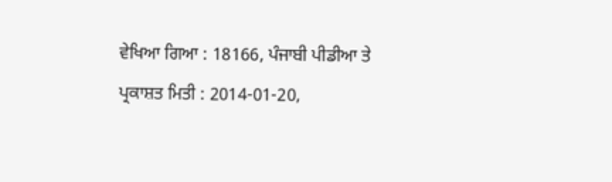ਵੇਖਿਆ ਗਿਆ : 18166, ਪੰਜਾਬੀ ਪੀਡੀਆ ਤੇ ਪ੍ਰਕਾਸ਼ਤ ਮਿਤੀ : 2014-01-20,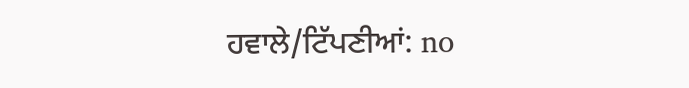ਹਵਾਲੇ/ਟਿੱਪਣੀਆਂ: no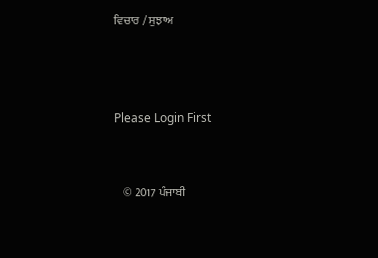ਵਿਚਾਰ / ਸੁਝਾਅ



Please Login First


    © 2017 ਪੰਜਾਬੀ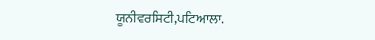ਯੂਨੀਵਰਸਿਟੀ,ਪਟਿਆਲਾ.